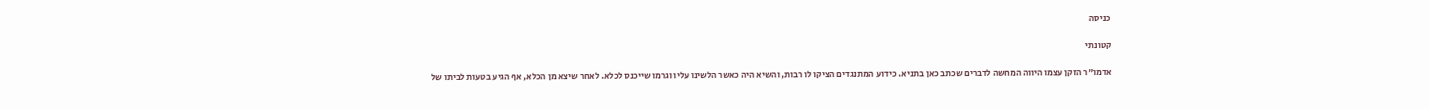כניסה

קטונתי

אדמו"ר הזקן עצמו היווה המחשה לדברים שכתב כאן בתניא. כידוע המתנגדים הציקו לו רבות, והשיא היה כאשר הלשינו עליו וגרמו שייכנס לכלא. לאחר שיצא מן הכלא, אף הגיע בטעות לביתו של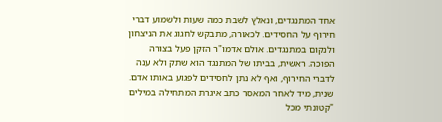אחד המתנגדים, ונאלץ לשבת כמה שעות ולשמוע דברי חירוף על החסידים. לכאורה, מתבקש לחגוג את הניצחון ולנקום במתנגדים. אולם אדמו"ר הזקן פעל בצורה הפוכה. ראשית, בביתו של המתנגד הוא שתק ולא ענה לדברי החירוף, ואף לא נתן לחסידים לפגוע באותו אדם. שנית, מיד לאחר המאסר כתב איגרת המתחילה במילים "קטונתי מכל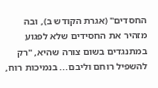החסדים" (אגרת הקודש ב), ובה מזהיר את החסידים שלא לפגוע במתנגדים בשום צורה שהיא, "רק להשפיל רוחם וליבם... בנמיכות רוח,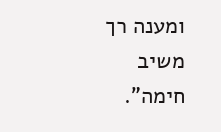ומענה רך משיב חימה".